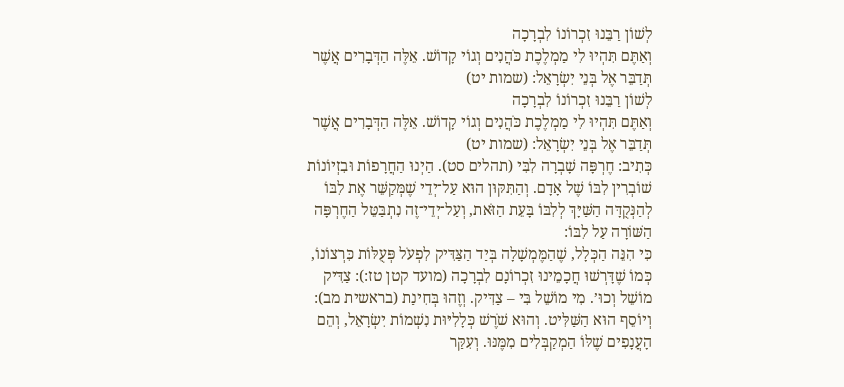לְשׁוֹן רַבֵּנוּ זִכְרוֹנוֹ לִבְרָכָה
וְאַתֶּם תִּהְיוּ לִי מַמְלֶכֶת כֹּהֲנִים וְגוֹי קָדוֹשׁ. אֵלֶּה הַדְּבָרִים אֲשֶׁר תְּדַבֵּר אֶל בְּנֵי יִשְׂרָאֵל: (שמות יט)
לְשׁוֹן רַבֵּנוּ זִכְרוֹנוֹ לִבְרָכָה
וְאַתֶּם תִּהְיוּ לִי מַמְלֶכֶת כֹּהֲנִים וְגוֹי קָדוֹשׁ. אֵלֶּה הַדְּבָרִים אֲשֶׁר תְּדַבֵּר אֶל בְּנֵי יִשְׂרָאֵל: (שמות יט)
כְּתִיב: חֶרְפָּה שָׁבְרָה לִבִּי (תהלים סט). הַיְנוּ הַחֲרָפוֹת וּבִזְיוֹנוֹת שׁוֹבְרִין לִבּוֹ שֶׁל אָדָם. וְהַתִּקּוּן הוּא עַל־יְדֵי שֶׁמְּקַשֵּׁר אֶת לִבּוֹ לְהַנְּקֻדָּה הַשַּׁיָּךְ לְלִבּוֹ בָּעֵת הַזֹּאת, וְעַל־יְדֵי־זֶה נִתְבַּטֵּל הַחֶרְפָּה הַשּׁוֹרָה עַל לִבּוֹ:
כִּי הִנֵּה הַכְּלָל, שֶׁהַמֶּמְשָׁלָה בְּיַד הַצַּדִּיק לִפְעֹל פְּעֻלּוֹת כִּרְצוֹנוֹ, כְּמוֹ שֶׁדָּרְשׁוּ חֲכָמֵינוּ זִכְרוֹנָם לִבְרָכָה (מועד קטן טז:): צַדִּיק מוֹשֵׁל וְכוּ’. מִי מוֹשֵׁל בִּי – צַדִּיק. וְזֶהוּ בְּחִינַת (בראשית מב): וְיוֹסֵף הוּא הַשַּׁלִּיט. וְהוּא שֹׁרֶשׁ כְּלָלִיּוּת נִשְׁמוֹת יִשְׂרָאֵל, וְהֵם הָעֲנָפִים שֶׁלּוֹ הַמְקַבְּלִים מִמֶּנּוּ. וְעִקַּר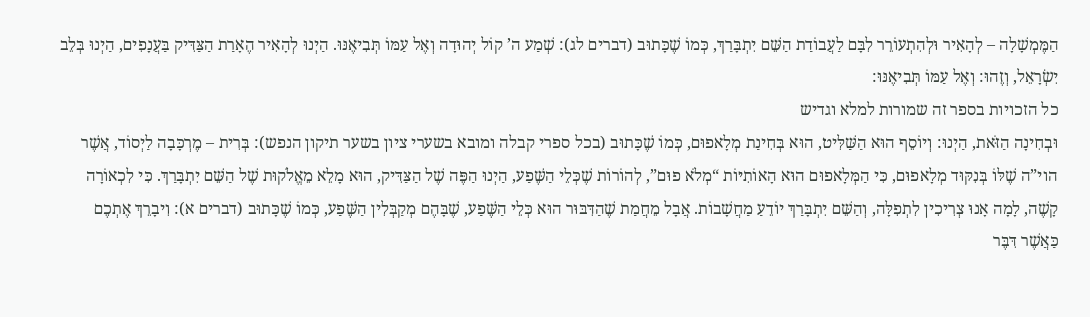הַמֶּמְשָׁלָה – לְהָאִיר וּלְהִתְעוֹרֵר לִבָּם לַעֲבוֹדַת הַשֵּׁם יִתְבָּרַךְ, כְּמוֹ שֶׁכָּתוּב (דברים לג): שְׁמַע ה’ קוֹל יְהוּדָה וְאֶל עַמּוֹ תְּבִיאֶנּוּ. הַיְנוּ לְהָאִיר הֶאָרַת הַצַּדִּיק בַּעֲנָפִים, הַיְנוּ בְּלֵב יִשְׂרָאֵל, וְזֶהוּ: וְאֶל עַמּוֹ תְּבִיאֶנּוּ:
כל הזכויות בספר זה שמורות למלא וגדיש
וּבְחִינָה הַזֹּאת, הַיְנוּ: וְיוֹסֵף הוּא הַשַּׁלִּיט, הוּא בְּחִינַת מְלָאפוּם, כְּמוֹ שֶׁכָּתוּב (בכל ספרי קבלה ומובא בשערי ציון בשער תיקון הנפש): בְּרִית – מֶרְכָּבָה לַיְסוֹד, אֲשֶׁר הוי”ה שֶׁלּוֹ בְּנִקּוּד מְלָאפוּם, כִּי הַמְּלָאפוּם הוּא הָאוֹתִיּוֹת “מְלֹא פוּם”, לְהוֹרוֹת שֶׁכְּלֵי הַשֶּׁפַע, הַיְנוּ הַפֶּה שֶׁל הַצַּדִּיק, הוּא מָלֵא מֵאֱלֹקוּת שֶׁל הַשֵּׁם יִתְבָּרַךְ. כִּי לִכְאוֹרָה קָשֶׁה, לָמָה אָנוּ צְרִיכִין לִתְפִלָּה, וְהַשֵּׁם יִתְבָּרַךְ יוֹדֵעַ מַחֲשָׁבוֹת. אֲבָל מֵחֲמַת שֶׁהַדִּבּוּר הוּא כְּלֵי הַשֶּׁפַע, שֶׁבָּהֶם מְקַבְּלִין הַשֶּׁפַע, כְּמוֹ שֶׁכָּתוּב (דברים א): וִיבָרֵךְ אֶתְכֶם כַּאֲשֶׁר דִּבֶּר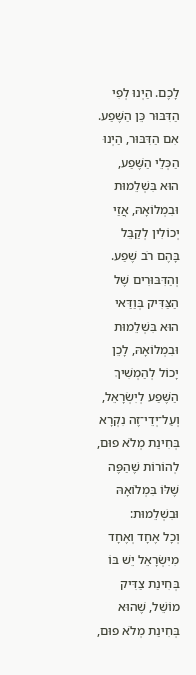לָכֶם. הַיְנוּ לְפִי הַדִּבּוּר כֵּן הַשֶּׁפַע. אִם הַדִּבּוּר, הַיְנוּ הַכְּלֵי הַשֶּׁפַע, הוּא בִּשְׁלֵמוּת וּבִמְלוֹאָהּ, אֲזַי יְכוֹלִין לְקַבֵּל בָּהֶם רֹב שֶׁפַע. וְהַדִּבּוּרִים שֶׁל הַצַּדִּיק בְּוַדַּאי הוּא בִּשְׁלֵמוּת וּבִמְלוֹאָהּ, לָכֵן יָכוֹל לְהַמְשִׁיךְ הַשֶּׁפַע לְיִשְׂרָאֵל, וְעַל־יְדֵי־זֶה נִקְרָא בְּחִינַת מְלֹא פוּם, לְהוֹרוֹת שֶׁהַפֶּה שֶׁלּוֹ בִּמְלוֹאָהּ וּבִשְׁלֵמוּת:
וְכָל אֶחָד וְאֶחָד מִיִּשְׂרָאֵל יֵשׁ בּוֹ בְּחִינַת צַדִּיק מוֹשֵׁל, שֶׁהוּא בְּחִינַת מְלֹא פוּם,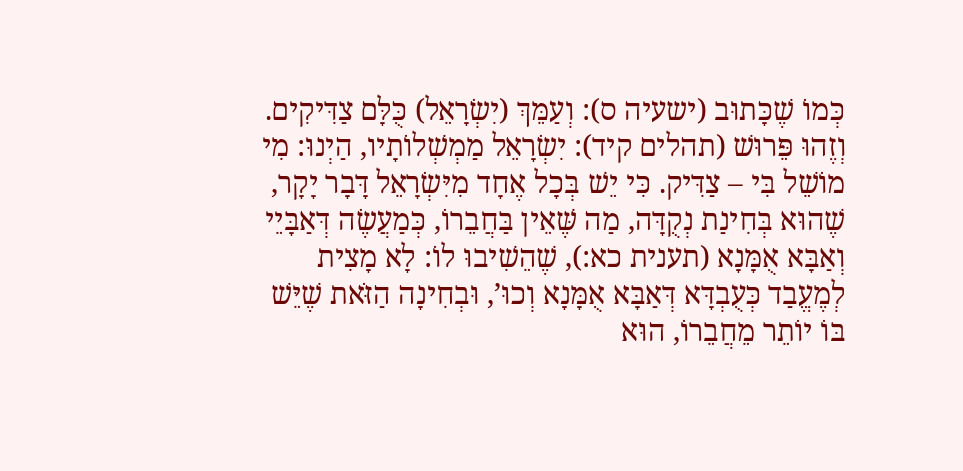כְּמוֹ שֶׁכָּתוּב (ישעיה ס): וְעַמֵּךְ (יִשְׂרָאֵל) כֻּלָּם צַדִּיקִים. וְזֶהוּ פֵּרוּשׁ (תהלים קיד): יִשְׂרָאֵל מַמְשְׁלוֹתָיו, הַיְנוּ: מִי מוֹשֵׁל בִּי – צַדִּיק. כִּי יֵשׁ בְּכָל אֶחָד מִיִּשְׂרָאֵל דָּבָר יָקָר, שֶׁהוּא בְּחִינַת נְקֻדָּה, מַה שֶּׁאֵין בַּחֲבֵרוֹ, כְּמַעֲשֶׂה דְּאַבָּיֵי וְאַבָּא אֻמָּנָא (תענית כא:), שֶׁהֵשִׁיבוּ לוֹ: לָא מָצִית לְמֶעֱבַד כְּעֻבְדָּא דְּאַבָּא אֻמָּנָא וְכוּ’, וּבְחִינָה הַזֹּאת שֶׁיֵּשׁ בּוֹ יוֹתֵר מֵחֲבֵרוֹ, הוּא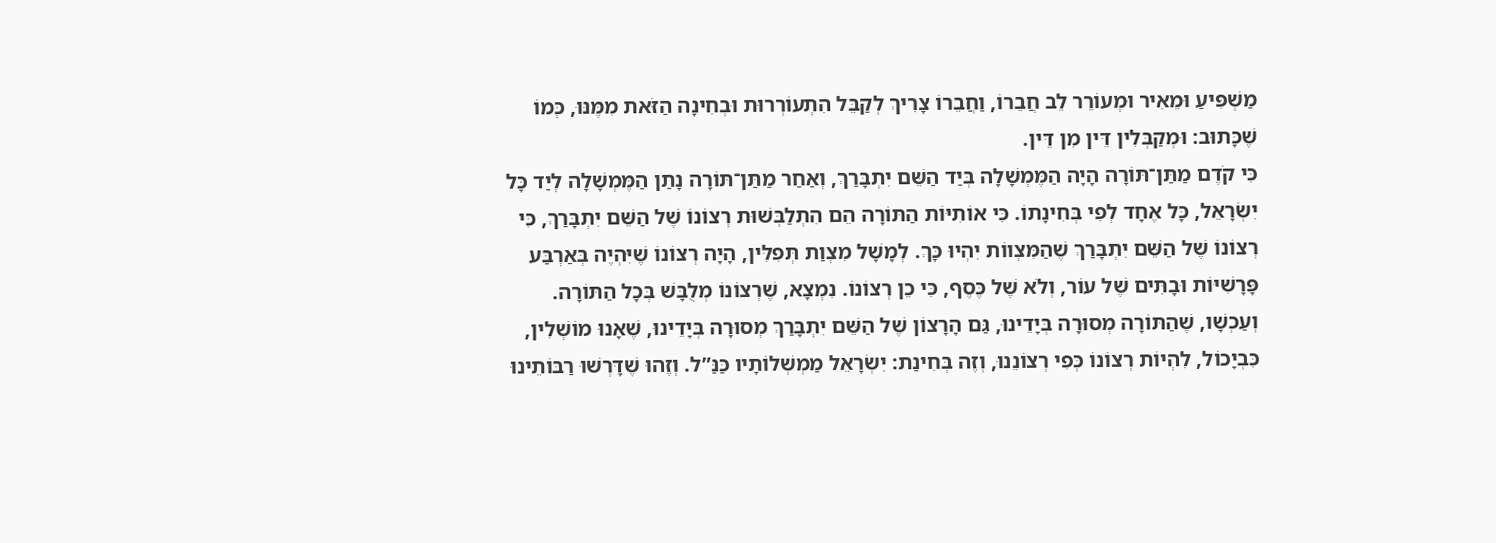מַשְׁפִּיעַ וּמֵאִיר וּמְעוֹרֵר לֵב חֲבֵרוֹ, וַחֲבֵרוֹ צָרִיךְ לְקַבֵּל הִתְעוֹרְרוּת וּבְחִינָה הַזֹּאת מִמֶּנּוּ, כְּמוֹ שֶׁכָּתוּב: וּמְקַבְּלִין דֵּין מִן דֵּין.
כִּי קֹדֶם מַתַּן־תּוֹרָה הָיָה הַמֶּמְשָׁלָה בְּיַד הַשֵּׁם יִתְבָּרַךְ, וְאַחַר מַתַּן־תּוֹרָה נָתַן הַמֶּמְשָׁלָה לְיַד כָּל יִשְׂרָאֵל, כָּל אֶחָד לְפִי בְּחִינָתוֹ. כִּי אוֹתִיּוֹת הַתּוֹרָה הֵם הִתְלַבְּשׁוּת רְצוֹנוֹ שֶׁל הַשֵּׁם יִתְבָּרַךְ, כִּי רְצוֹנוֹ שֶׁל הַשֵּׁם יִתְבָּרַךְ שֶׁהַמִּצְווֹת יִהְיוּ כָּךְ. לְמָשָׁל מִצְוַת תְּפִלִּין, הָיָה רְצוֹנוֹ שֶׁיִּהְיֶה בְּאַרְבַּע פָּרָשִׁיּוֹת וּבָתִּים שֶׁל עוֹר, וְלֹא שֶׁל כֶּסֶף, כִּי כֵן רְצוֹנוֹ. נִמְצָא, שֶׁרְצוֹנוֹ מְלֻבָּשׁ בְּכָל הַתּוֹרָה. וְעַכְשָׁו, שֶׁהַתּוֹרָה מְסוּרָה בְּיָדֵינוּ, גַּם הָרָצוֹן שֶׁל הַשֵּׁם יִתְבָּרַךְ מְסוּרָה בְּיָדֵינוּ, שֶׁאָנוּ מוֹשְׁלִין, כִּבְיָכוֹל, לִהְיוֹת רְצוֹנוֹ כְּפִי רְצוֹנֵנוּ, וְזֶה בְּחִינַת: יִשְׂרָאֵל מַמְשְׁלוֹתָיו כַּנַּ”ל. וְזֶהוּ שֶׁדָּרְשׁוּ רַבּוֹתֵינוּ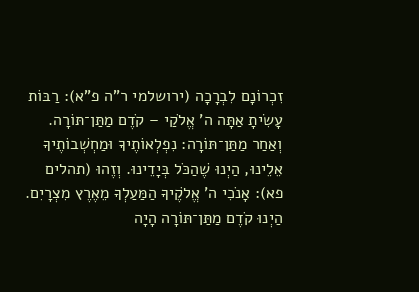זִכְרוֹנָם לִבְרָכָה (ירושלמי ר”ה פ”א): רַבּוֹת עָשִׂיתָ אַתָּה ה’ אֱלֹקַי – קֹדֶם מַתַּן־תּוֹרָה. וְאַחַר מַתַּן־תּוֹרָה: נִפְלְאוֹתֶיךָ וּמַחְשְׁבוֹתֶיךָ אֵלֵינוּ, הַיְנוּ שֶׁהַכֹּל בְּיָדֵינוּ. וְזֶהוּ (תהלים פא): אָנֹכִי ה’ אֱלֹקֶיךָ הַמַּעַלְךָ מֵאֶרֶץ מִצְרָיִם. הַיְנוּ קֹדֶם מַתַּן־תּוֹרָה הָיָה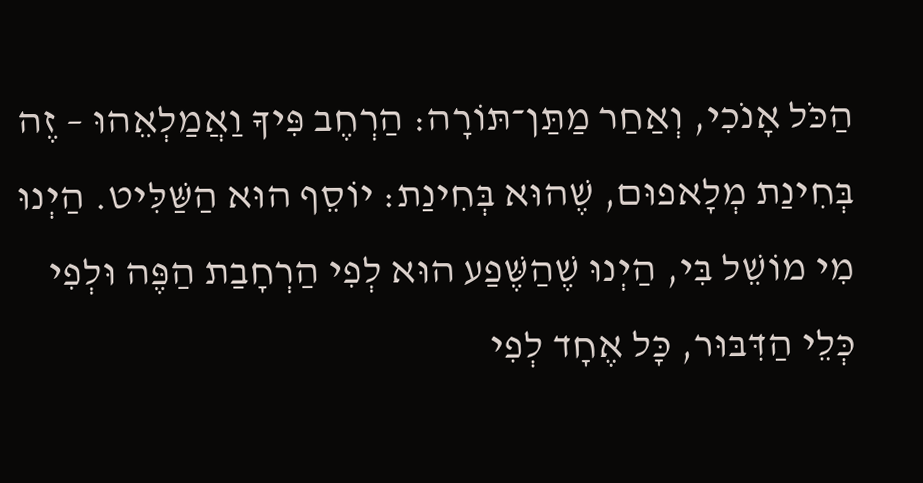הַכֹּל אָנֹכִי, וְאַחַר מַתַּן־תּוֹרָה: הַרְחֶב פִּיךָ וַאֲמַלְאֵהוּ – זֶה בְּחִינַת מְלָאפוּם, שֶׁהוּא בְּחִינַת: יוֹסֵף הוּא הַשַּׁלִּיט. הַיְנוּ מִי מוֹשֵׁל בִּי, הַיְנוּ שֶׁהַשֶּׁפַע הוּא לְפִי הַרְחָבַת הַפֶּה וּלְפִי כְּלֵי הַדִּבּוּר, כָּל אֶחָד לְפִי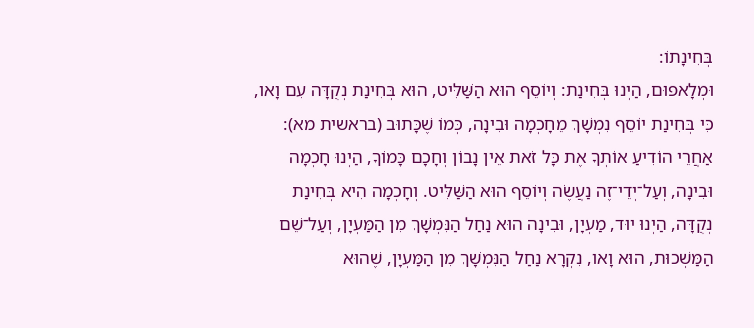בְּחִינָתוֹ:
וּמְלָאפוּם, הַיְנוּ בְּחִינַת: וְיוֹסֵף הוּא הַשַּׁלִּיט, הוּא בְּחִינַת נְקֻדָּה עִם וָאו, כִּי בְּחִינַת יוֹסֵף נִמְשָׁךְ מֵחָכְמָה וּבִינָה, כְּמוֹ שֶׁכָּתוּב (בראשית מא): אַחֲרֵי הוֹדִיעַ אוֹתְךָ אֶת כָּל זֹאת אֵין נָבוֹן וְחָכָם כָּמוֹךָ, הַיְנוּ חָכְמָה וּבִינָה, וְעַל־יְדֵי־זֶה נַעֲשֶׂה וְיוֹסֵף הוּא הַשַּׁלִּיט. וְחָכְמָה הִיא בְּחִינַת נְקֻדָּה, הַיְנוּ יוּד, מַעְיָן, וּבִינָה הוּא נַחַל הַנִּמְשָׁךְ מִן הַמַּעְיָן, וְעַל־שֵׁם הַמַּשְׁכוּת, הוּא וָאו, נִקְרָא נַחַל הַנִּמְשָׁךְ מִן הַמַּעְיָן, שֶׁהוּא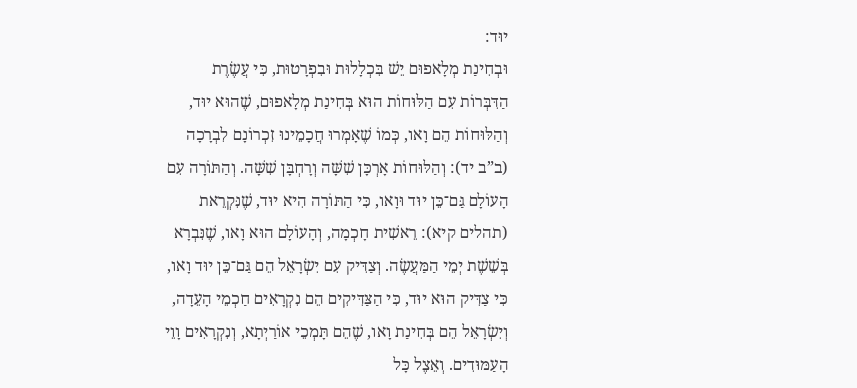יוּד:
וּבְחִינַת מְלָאפוּם יֵשׁ בִּכְלָלוּת וּבִפְרָטוּת, כִּי עֲשֶׂרֶת הַדִּבְּרוֹת עִם הַלּוּחוֹת הוּא בְּחִינַת מְלָאפוּם, שֶׁהוּא יוּד, וְהַלּוּחוֹת הֵם וָאו, כְּמוֹ שֶׁאָמְרוּ חֲכָמֵינוּ זִכְרוֹנָם לִבְרָכָה (ב”ב יד): וְהַלּוּחוֹת אָרְכָּן שִׁשָּׁה וְרָחְבָּן שִׁשָּׁה. וְהַתּוֹרָה עִם הָעוֹלָם גַּם־כֵּן יוּד וּוָאו, כִּי הַתּוֹרָה הִיא יוּד, שֶׁנִּקְרֵאת (תהלים קיא): רֵאשִׁית חָכְמָה, וְהָעוֹלָם הוּא וָאו, שֶׁנִּבְרָא בְּשֵׁשֶׁת יְמֵי הַמַּעֲשֶׂה. וְצַדִּיק עִם יִשְׂרָאֵל הֵם גַּם־כֵּן יוּד וָאו, כִּי צַדִּיק הוּא יוּד, כִּי הַצַּדִּיקִים הֵם נִקְרָאִים חַכְמֵי הָעֵדָה, וְיִשְׂרָאֵל הֵם בְּחִינַת וָאו, שֶׁהֵם תָּמְכֵי אוֹרַיְתָא, וְנִקְרָאִים וָוֵי הָעַמּוּדִים. וְאֵצֶל כָּל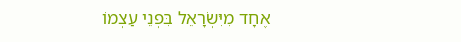אֶחָד מִיִּשְׂרָאֵל בִּפְנֵי עַצְמוֹ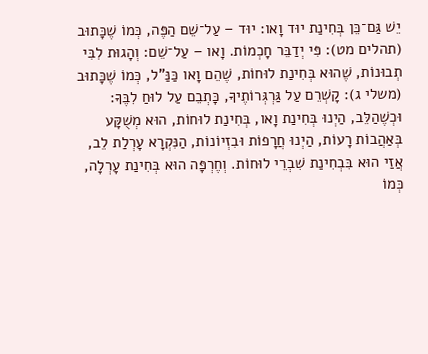יֵשׁ גַּם־כֵּן בְּחִינַת יוּד וָאו: יוּד – עַל־שֵׁם הַפֶּה, כְּמוֹ שֶׁכָּתוּב (תהלים מט): פִּי יְדַבֵּר חָכְמוֹת. וָאו – עַל־שֵׁם: וְהָגוּת לִבִּי תְבוּנוֹת, שֶׁהוּא בְּחִינַת לוּחוֹת, שֶׁהֵם וָאו כַּנַּ”ל, כְּמוֹ שֶׁכָּתוּב (משלי ג): קָשְׁרֵם עַל גַּרְגְּרוֹתֶיךָ, כָּתְבֵם עַל לוּחַ לִבֶּךָ:
וּכְשֶׁהַלֵּב, הַיְנוּ בְּחִינַת וָאו, בְּחִינַת לוּחוֹת, הוּא מְשֻׁקָּע בְּאַהֲבוֹת רָעוֹת, הַיְנוּ חֲרָפוֹת וּבִזְיוֹנוֹת, הַנִּקְרָא עָרְלַת לֵב, אֲזַי הוּא בִּבְחִינַת שִׁבְרֵי לוּחוֹת. וְחֶרְפָּה הוּא בְּחִינַת עָרְלָה, כְּמוֹ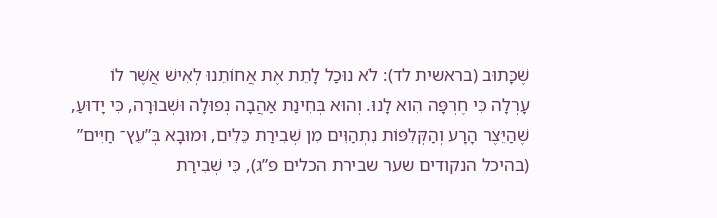שֶׁכָּתוּב (בראשית לד): לֹא נוּכַל לָתֵת אֶת אֲחוֹתֵנוּ לְאִישׁ אֲשֶׁר לוֹ עָרְלָה כִּי חֶרְפָּה הִוא לָנוּ. וְהוּא בְּחִינַת אַהֲבָה נְפוּלָה וּשְׁבוּרָה, כִּי יָדוּעַ, שֶׁהַיֵּצֶר הָרָע וְהַקְּלִפּוֹת נִתְהַוִּים מִן שְׁבִירַת כֵּלִים, וּמוּבָא בְּ”עֵץ־ חַיִּים” (בהיכל הנקודים שער שבירת הכלים פ”ג), כִּי שְׁבִירַת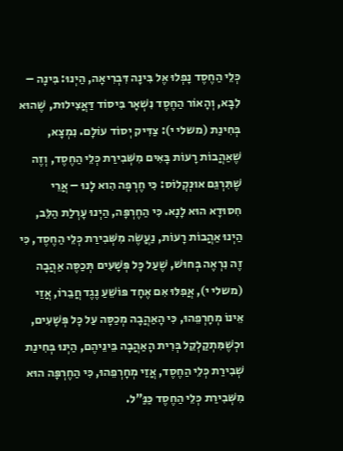כְּלֵי הַחֶסֶד נָפְלוּ אֶל בִּינָה דִּבְרִיאָה, הַיְנוּ: בִּינָה – לִבָּא, וְהָאוֹר הַחֶסֶד נִשְׁאָר בִּיסוֹד דַּאֲצִילוּת, שֶׁהוּא בְּחִינַת (משלי י): צַדִּיק יְסוֹד עוֹלָם. נִמְצָא, שֶׁאַהֲבוֹת רָעוֹת בָּאִים מִשְּׁבִירַת כְּלֵי הַחֶסֶד, וְזֶה שֶׁתִּרְגֵּם אוּנְקְלוֹס: כִּי חֶרְפָּה הִוא לָנוּ – אֲרֵי חִסוּדָא הוּא לָנָא. כִּי הַחֶרְפָּה, הַיְנוּ עָרְלַת הַלֵּב, הַיְנוּ אַהֲבוֹת רָעוֹת, נַעֲשֶׂה מִשְּׁבִירַת כְּלֵי הַחֶסֶד, כִּי זֶה נִרְאֶה בְּחוּשׁ, שֶׁעַל כָּל פְּשָׁעִים תְּכַסֶּה אַהֲבָה (משלי י), אֲפִלּוּ אִם אֶחָד פּוֹשֵׁעַ נֶגֶד חֲבֵרוֹ, אֲזַי אֵינוֹ מְחָרְפֵהוּ, כִּי הָאַהֲבָה מְכַסָּה עַל כָּל פְּשָׁעִים, וּכְשֶׁמִּתְקַלְקֵל בְּרִית הָאַהֲבָה בֵּינֵיהֶם, הַיְנוּ בְּחִינַת שְׁבִירַת כְּלֵי הַחֶסֶד, אֲזַי מְחָרְפֵהוּ, כִּי הַחֶרְפָּה הוּא מִשְּׁבִירַת כְּלֵי הַחֶסֶד כַּנַּ”ל.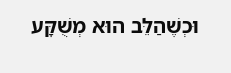וּכְשֶׁהַלֵּב הוּא מְשֻׁקָּע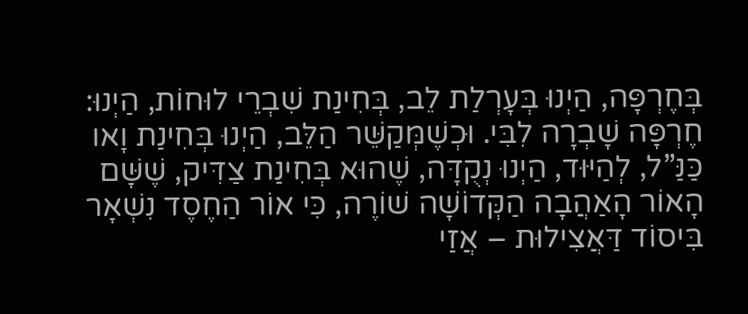בְּחֶרְפָּה, הַיְנוּ בְּעָרְלַת לֵב, בְּחִינַת שִׁבְרֵי לוּחוֹת, הַיְנוּ: חֶרְפָּה שָׁבְרָה לִבִּי. וּכְשֶׁמְּקַשֵּׁר הַלֵּב, הַיְנוּ בְּחִינַת וָאו כַּנַּ”ל, לְהַיּוּד, הַיְנוּ נְקֻדָּה, שֶׁהוּא בְּחִינַת צַדִּיק, שֶׁשָּׁם הָאוֹר הָאַהֲבָה הַקְּדוֹשָׁה שׁוֹרֶה, כִּי אוֹר הַחֶסֶד נִשְׁאָר בִּיסוֹד דַּאֲצִילוּת – אֲזַי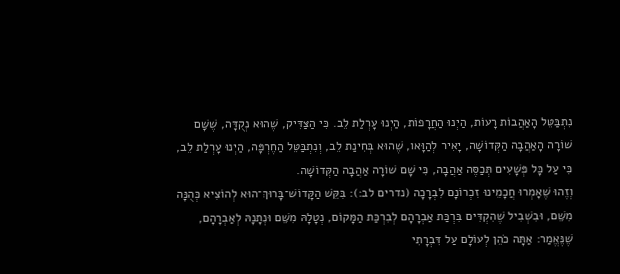נִתְבַּטֵּל הָאַהֲבוֹת רָעוֹת, הַיְנוּ הַחֲרָפוֹת, הַיְנוּ עָרְלַת לֵב. כִּי הַצַּדִּיק, שֶׁהוּא נְקֻדָּה, שֶׁשָּׁם שׁוֹרָה הָאַהֲבָה הַקְּדוֹשָׁה, יָאִיר לְהַוָּאו, שֶׁהוּא בְּחִינַת לֵב, וְנִתְבַּטֵּל הַחֶרְפָּה, הַיְנוּ עָרְלַת לֵב, כִּי עַל כָּל פְּשָׁעִים תְּכַסֶּה אַהֲבָה, כִּי שָׁם שׁוֹרָה אַהֲבָה הַקְּדוֹשָׁה.
וְזֶהוּ שֶׁאָמְרוּ חֲכָמֵינוּ זִכְרוֹנָם לִבְרָכָה (נדרים לב:): בִּקֵּשׁ הַקָּדוֹשׁ־בָּרוּךְ־הוּא לְהוֹצִיא כְּהֻנָּה מִשֵּׁם, וּבִשְׁבִיל שֶׁהִקְדִּים בִּרְכַּת אַבְרָהָם לְבִרְכַּת הַמָּקוֹם, נְטָלָהּ מִשֵּׁם וּנְתָנָהּ לְאַבְרָהָם, שֶׁנֶּאֱמַר: אַתָּה כֹהֵן לְעוֹלָם עַל דִּבְרָתִי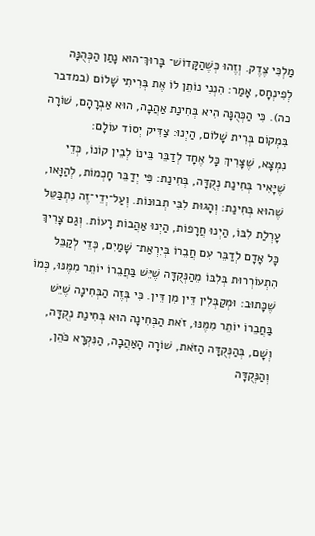מַלְכִּי צֶדֶק. וְזֶהוּ כְּשֶׁהַקָּדוֹשׁ־ בָּרוּךְ־הוּא נָתַן הַכְּהֻנָּה לְפִינְחָס, אָמַר: הִנְנִי נוֹתֵן לוֹ אֶת בְּרִיתִי שָׁלוֹם (במדבר כה). כִּי הַכְּהֻנָּה הִיא בְּחִינַת אַהֲבָה, הוּא אַבְרָהָם, שׁוֹרָה בִּמְקוֹם בְּרִית שָׁלוֹם, הַיְנוּ: צַדִּיק יְסוֹד עוֹלָם:
נִמְצָא, שֶׁצָּרִיךְ כָּל אֶחָד לְדַבֵּר בֵּינוֹ לְבֵין קוֹנוֹ, כְּדֵי שֶׁיָּאִיר בְּחִינַת נְקֻדָּה, בְּחִינַת: פִּי יְדַבֵּר חָכְמוֹת, לְהַוָּאו, שֶׁהוּא בְּחִינַת: וְהָגוּת לִבִּי תְבוּנוֹת. וְעַל־יְדֵי־זֶה נִתְבַּטֵּל עָרְלַת לִבּוֹ, הַיְנוּ חֲרָפוֹת, הַיְנוּ אַהֲבוֹת רָעוֹת. וְגַם צָרִיךְ כָּל אָדָם לְדַבֵּר עִם חֲבֵרוֹ בְּיִרְאַת־ שָׁמַיִם, כְּדֵי לְקַבֵּל הִתְעוֹרְרוּת בְּלִבּוֹ מֵהַנְּקֻדָּה שֶׁיֵּשׁ בַּחֲבֵרוֹ יוֹתֵר מִמֶּנּוּ, כְּמוֹ שֶׁכָּתוּב: וּמְקַבְּלִין דֵּין מִן דֵּין. כִּי בְּזֶה הַבְּחִינָה שֶׁיֵּשׁ בַּחֲבֵרוֹ יוֹתֵר מִמֶּנּוּ, זֹאת הַבְּחִינָה הוּא בְּחִינַת נְקֻדָּה, וְשָׁם, בְּהַנְּקֻדָּה הַזֹּאת, שׁוֹרָה הָאַהֲבָה, הַנִּקְרָא כֹּהֵן, וְהַנְּקֻדָּה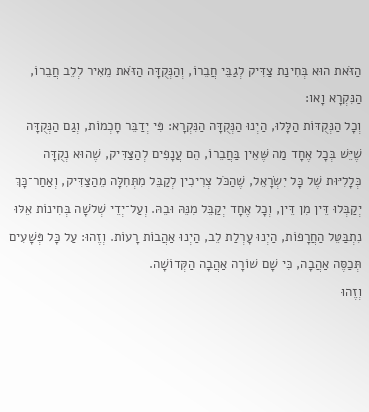הַזֹּאת הוּא בְּחִינַת צַדִּיק לְגַבֵּי חֲבֵרוֹ, וְהַנְּקֻדָּה הַזֹּאת מֵאִיר לְלֵב חֲבֵרוֹ, הַנִּקְרָא וָאו:
וְכָל הַנְּקֻדּוֹת הַלָּלוּ, הַיְנוּ הַנְּקֻדָּה הַנִּקְרָא: פִּי יְדַבֵּר חָכְמוֹת, וְגַם הַנְּקֻדָּה שֶׁיֵּשׁ בְּכָל אֶחָד מַה שֶּׁאֵין בַּחֲבֵרוֹ, הֵם עֲנָפִים לְהַצַּדִּיק, שֶׁהוּא נְקֻדָּה כְּלָלִיּוּת שֶׁל כָּל יִשְׂרָאֵל, שֶׁהַכֹּל צְרִיכִין לְקַבֵּל מִתְּחִלָּה מֵהַצַּדִּיק, וְאַחַר־כָּךְ יְקַבְּלוּ דֵּין מִן דֵּין, וְכָל אֶחָד יְקַבֵּל מִנֵּהּ וּבֵהּ. וְעַל־יְדֵי שְׁלֹשָׁה בְּחִינוֹת אֵלּוּ נִתְבַּטֵּל הַחֲרָפוֹת, הַיְנוּ עָרְלַת לֵב, הַיְנוּ אַהֲבוֹת רָעוֹת. וְזֶהוּ: עַל כָּל פְּשָׁעִים תְּכַסֶּה אַהֲבָה, כִּי שָׁם שׁוֹרָה אַהֲבָה הַקְּדוֹשָׁה.
וְזֶהוּ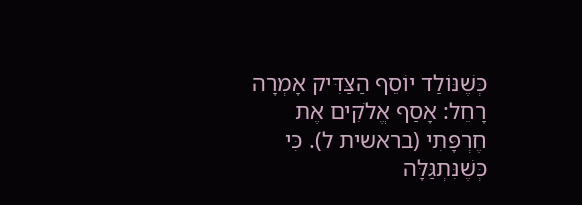כְּשֶׁנּוֹלַד יוֹסֵף הַצַּדִּיק אָמְרָה רָחֵל: אָסַף אֱלֹקִים אֶת חֶרְפָּתִי (בראשית ל). כִּי כְּשֶׁנִּתְגַּלָּה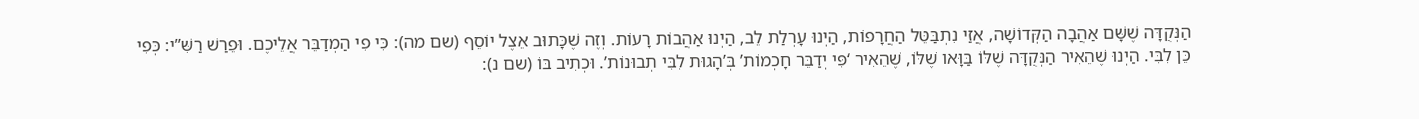הַנְּקֻדָּה שֶׁשָּׁם אַהֲבָה הַקְּדוֹשָׁה, אֲזַי נִתְבַּטֵּל הַחֲרָפוֹת, הַיְנוּ עָרְלַת לֵב, הַיְנוּ אַהֲבוֹת רָעוֹת. וְזֶה שֶׁכָּתוּב אֵצֶל יוֹסֵף (שם מה): כִּי פִי הַמְדַבֵּר אֲלֵיכֶם. וּפֵרַשׁ רַשִּׁ”י: כְּפִי כֵּן לִבִּי. הַיְנוּ שֶׁהֵאִיר הַנְּקֻדָּה שֶׁלּוֹ בַּוָּאו שֶׁלּוֹ, שֶׁהֵאִיר ‘פִּי יְדַבֵּר חָכְמוֹת’ בְּ’הָגוּת לִבִּי תְבוּנוֹת’. וּכְתִיב בּוֹ (שם נ):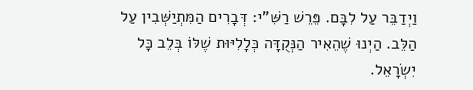וַיְדַבֵּר עַל לִבָּם. פֵּרֵשׁ רַשִּׁ”י: דְּבָרִים הַמִּתְיַשְּׁבִין עַל הַלֵּב. הַיְנוּ שֶׁהֵאִיר הַנְּקֻדָּה כְּלָלִיּוּת שֶׁלּוֹ בְּלֵב כָּל יִשְׂרָאֵל.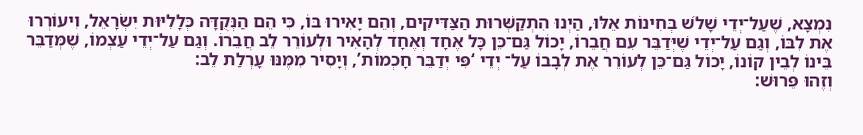נִמְצָא, שֶׁעַל־יְדֵי שָׁלֹשׁ בְּחִינוֹת אֵלּוּ, הַיְנוּ הִתְקַשְּׁרוּת הַצַּדִּיקִים, וְהֵם יָאִירוּ בּוֹ, כִּי הֵם הַנְּקֻדָּה כְּלָלִיּוּת יִשְׂרָאֵל, וִיעוֹרְרוּ אֶת לִבּוֹ, וְגַם עַל־יְדֵי שֶׁיְּדַבֵּר עִם חֲבֵרוֹ, יָכוֹל גַּם־כֵּן כָּל אֶחָד וְאֶחָד לְהָאִיר וּלְעוֹרֵר לֵב חֲבֵרוֹ. וְגַם עַל־יְדֵי עַצְמוֹ, שֶׁמְּדַבֵּר בֵּינוֹ לְבֵין קוֹנוֹ, יָכוֹל גַּם־כֵּן לְעוֹרֵר אֶת לְבָבוֹ עַל־ יְדֵי ‘פִּי יְדַבֵּר חָכְמוֹת’, וְיָסִיר מִמֶּנּוּ עָרְלַת לֵב:
וְזֶהוּ פֵּרוּשׁ: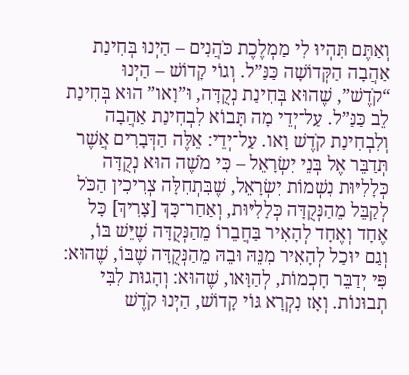וְאַתֶּם תִּהְיוּ לִי מַמְלֶכֶת כֹּהֲנִים – הַיְנוּ בְּחִינַת אַהֲבָה הַקְּדוֹשָׁה כַּנַּ”ל. וְגוֹי קָדוֹשׁ – הַיְנוּ “קֹדֶשׁ”, שֶׁהוּא בְּחִינַת נְקֻדָּה, וּ”וָאו” הוּא בְּחִינַת לֵב כַּנַּ”ל. עַל־יְדֵי מָה תָּבוֹא לִבְחִינַת אַהֲבָה וְלִבְחִינַת קֹדֶשׁ וָאו. עַל־יְדֵי: אֵלֶּה הַדְּבָרִים אֲשֶׁר תְּדַבֵּר אֶל בְּנֵי יִשְׂרָאֵל – כִּי מֹשֶׁה הוּא נְקֻדָּה כְּלָלִיּוּת נִשְׁמוֹת יִשְׂרָאֵל, שֶׁבִּתְחִלָּה צְרִיכִין הַכֹּל לְקַבֵּל מֵהַנְּקֻדָּה כְּלָלִיּוּת, וְאַחַר־כָּךְ [צָרִיךְ] כָּל אֶחָד וְאֶחָד לְהָאִיר בַּחֲבֵרוֹ מֵהַנְּקֻדָּה שֶׁיֵּשׁ בּוֹ, וְגַם יוּכַל לְהָאִיר מִנֵּהּ וּבֵהּ מֵהַנְּקֻדָּה שֶׁבּוֹ, שֶׁהוּא: פִּי יְדַבֵּר חָכְמוֹת, לְהַוָּאו, שֶׁהוּא: וְהָגוּת לִבִּי תְבוּנוֹת. וְאָז נִקְרָא גּוֹי קָדוֹשׁ, הַיְנוּ קֹדֶשׁ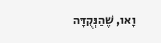וָאו, שֶׁהַנְּקֻדָּה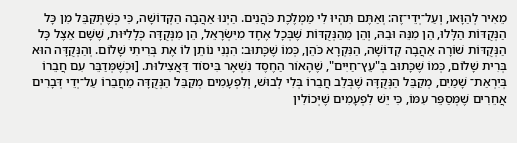מֵאִיר לְהַוָּאו, וְעַל־יְדֵי־זֶה: וְאַתֶּם תִּהְיוּ לִי מַמְלֶכֶת כֹּהֲנִים. הַיְנוּ אַהֲבָה הַקְּדוֹשָׁה, כִּי כְּשֶׁתְּקַבֵּל מִן כָּל הַנְּקֻדּוֹת הַלָּלוּ, הֵן מִנֵּהּ וּבֵהּ, וְהֵן מֵהַנְּקֻדּוֹת שֶׁבְּכָל אֶחָד מִיִּשְׂרָאֵל, הֵן מִנְּקֻדָּה כְּלָלִיּוּת, שֶׁשָּׁם אֵצֶל כָּל הַנְּקֻדּוֹת שׁוֹרָה אַהֲבָה קְדוֹשָׁה, הַנִּקְרָא כֹּהֵן, כְּמוֹ שֶׁכָּתוּב: הִנְנִי נוֹתֵן לוֹ אֶת בְּרִיתִי שָׁלוֹם. וְהַנְּקֻדָּה הוּא בְּרִית שָׁלוֹם, כְּמוֹ שֶׁכָּתוּב בְּ"עֵץ־חַיִּים", שֶׁהָאוֹר הַחֶסֶד נִשְׁאָר בִּיסוֹד דַּאֲצִילוּת. [וּכְשֶׁמְּדַבֵּר עִם חֲבֵרוֹ בְּיִרְאַת־ שָׁמַיִם, מְקַבֵּל הַנְּקֻדָּה שֶׁבְּלֵב חֲבֵרוֹ בְּלִי לְבוּשׁ, וְלִפְעָמִים מְקַבֵּל הַנְּקֻדָּה מֵחֲבֵרוֹ עַל־יְדֵי דְּבָרִים אֲחֵרִים שֶׁמְּסַפֵּר עִמּוֹ, כִּי יֵשׁ לִפְעָמִים שֶׁיְּכוֹלִין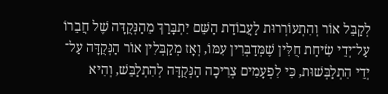לְקַבֵּל אוֹר וְהִתְעוֹרְרוּת לַעֲבוֹדַת הַשֵּׁם יִתְבָּרַךְ מֵהַנְּקֻדָּה שֶׁל חֲבֵרוֹ עַל־יְדֵי שִׂיחַת חֻלִּין שֶׁמְּדַבְּרִין עִמּוֹ, וְאָז מְקַבְּלִין אוֹר הַנְּקֻדָּה עַל־ יְדֵי הִתְלַבְּשׁוּת, כִּי לִפְעָמִים צְרִיכָה הַנְּקֻדָּה לְהִתְלַבֵּשׁ, וְהִיא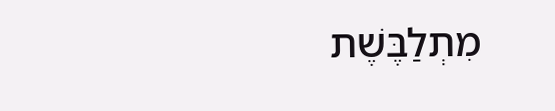מִתְלַבֶּשֶׁת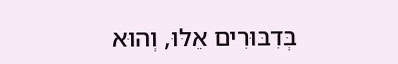בְּדִבּוּרִים אֵלּוּ, וְהוּא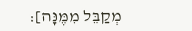מְקַבֵּל מִמֶּנָּה]: